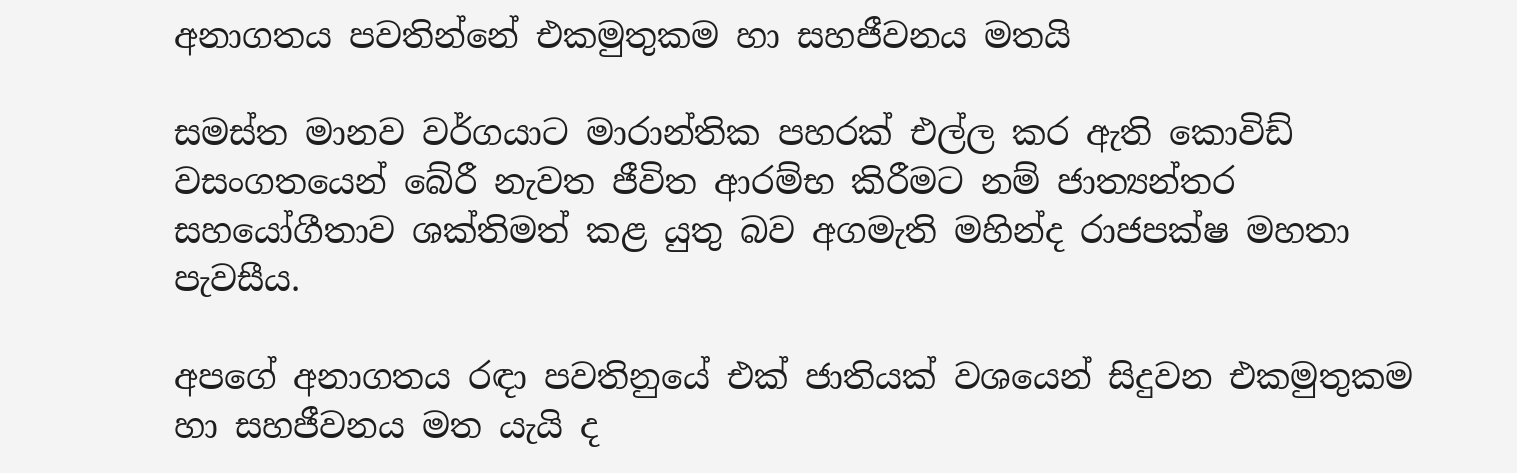අනාගතය පවතින්නේ එකමුතුකම හා සහජීවනය මතයි

සමස්ත මානව වර්ගයාට මාරාන්තික පහරක් එල්ල කර ඇති කොවිඩ් වසංගතයෙන් බේරී නැවත ජීවිත ආරම්භ කිරීමට නම් ජාත්‍යන්තර සහයෝගීතාව ශක්තිමත් කළ යුතු බව අගමැති මහින්ද රාජපක්ෂ මහතා පැවසීය.

අපගේ අනාගතය රඳා පවතිනුයේ එක් ජාතියක් වශයෙන් සිදුවන එකමුතුකම හා සහජීවනය මත යැයි ද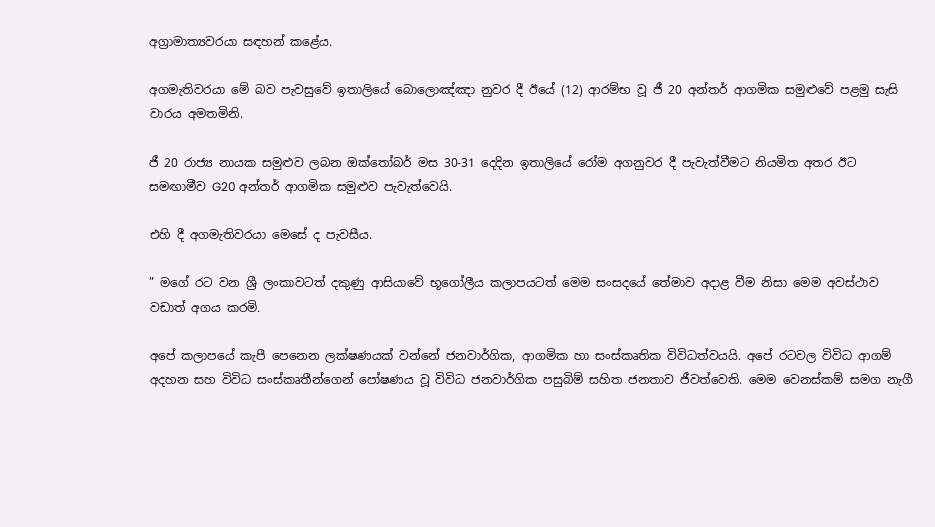අග්‍රාමාත්‍යවරයා සඳහන් කළේය.

අගමැතිවරයා මේ බව පැවසුවේ ඉතාලියේ බොලොඤ්ඤා නුවර දී ඊයේ (12) ආරම්භ වූ ජී 20 අන්තර් ආගමික සමුළුවේ පළමු සැසි වාරය අමතමිනි.

ජී 20 රාජ්‍ය නායක සමුළුව ලබන ඔක්තෝබර් මස 30-31 දෙදින ඉතාලියේ රෝම අගනුවර දී පැවැත්වීමට නියමිත අතර ඊට සමඟාමීව G20 අන්තර් ආගමික සමුළුව පැවැත්වෙයි.

එහි දී අගමැතිවරයා මෙසේ ද පැවසීය.

” මගේ රට වන ශ්‍රී ලංකාවටත් දකුණු ආසියාවේ භූගෝලීය කලාපයටත් මෙම සංසදයේ තේමාව අදාළ වීම නිසා මෙම අවස්ථාව වඩාත් අගය කරමි.

අපේ කලාපයේ කැපී පෙනෙන ලක්ෂණයක් වන්නේ ජනවාර්ගික, ආගමික හා සංස්කෘතික විවිධත්වයයි. අපේ රටවල විවිධ ආගම් අදහන සහ විවිධ සංස්කෘතීන්ගෙන් පෝෂණය වූ විවිධ ජනවාර්ගික පසුබිම් සහිත ජනතාව ජීවත්වෙති. මෙම වෙනස්කම් සමග නැගී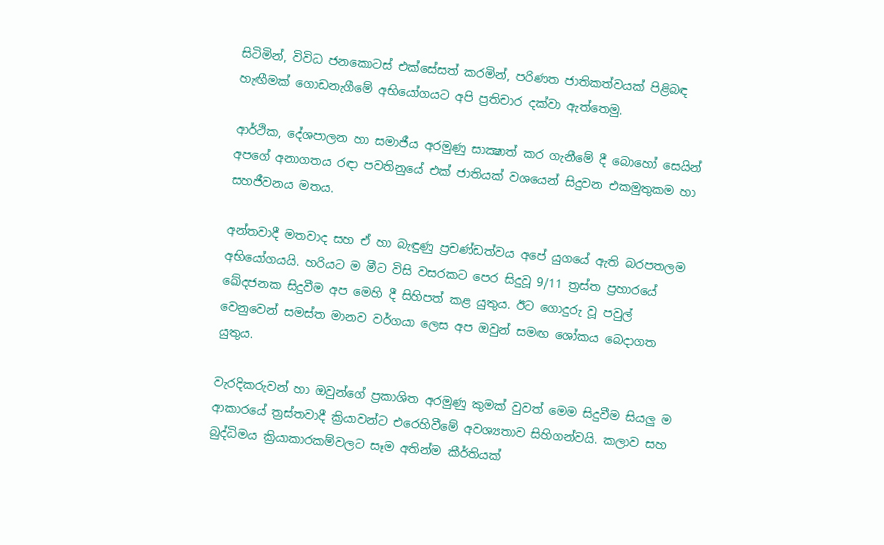සිටිමින්, විවිධ ජනකොටස් එක්සේසත් කරමින්, පරිණත ජාතිකත්වයක් පිළිබඳ හැඟීමක් ගොඩනැගීමේ අභියෝගයට අපි ප්‍රතිචාර දක්වා ඇත්තෙමු.

ආර්ථික, දේශපාලන හා සමාජීය අරමුණු සාක්‍ෂාත් කර ගැනීමේ දී බොහෝ සෙයින් අපගේ අනාගතය රඳා පවතිනුයේ එක් ජාතියක් වශයෙන් සිදුවන එකමුතුකම හා සහජීවනය මතය.

අන්තවාදී මතවාද සහ ඒ හා බැඳුණු ප්‍රචණ්ඩත්වය අපේ යුගයේ ඇති බරපතලම අභියෝගයයි. හරියට ම මීට විසි වසරකට පෙර සිදුවූ 9/11 ත්‍රස්ත ප්‍රහාරයේ ඛේදජනක සිදුවීම අප මෙහි දී සිහිපත් කළ යුතුය. ඊට ගොදුරු වූ පවුල් වෙනුවෙන් සමස්ත මානව වර්ගයා ලෙස අප ඔවුන් සමඟ ශෝකය බෙදාගත යුතුය.

වැරදිකරුවන් හා ඔවුන්ගේ ප්‍රකාශිත අරමුණු කුමක් වුවත් මෙම සිදුවීම සියලු ම ආකාරයේ ත්‍රස්තවාදී ක්‍රියාවන්ට එරෙහිවීමේ අවශ්‍යතාව සිහිගන්වයි. කලාව සහ බුද්ධිමය ක්‍රියාකාරකම්වලට සෑම අතින්ම කීර්තියක්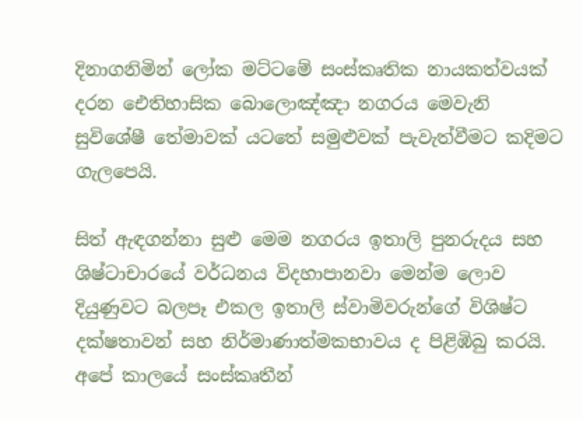දිනාගනිමින් ලෝක මට්ටමේ සංස්කෘතික නායකත්වයක් දරන ඓතිහාසික බොලොඤ්ඤා නගරය මෙවැනි සුවිශේෂී තේමාවක් යටතේ සමුළුවක් පැවැත්වීමට කදිමට ගැලපෙයි.

සිත් ඇඳගන්නා සුළු මෙම නගරය ඉතාලි පුනරුදය සහ ශිෂ්ටාචාරයේ වර්ධනය විදහාපානවා මෙන්ම ලොව දියුණුවට බලපෑ එකල ඉතාලි ස්වාමිවරුන්ගේ විශිෂ්ට දක්ෂතාවන් සහ නිර්මාණාත්මකභාවය ද පිළිඹිබු කරයි. අපේ කාලයේ සංස්කෘතීන්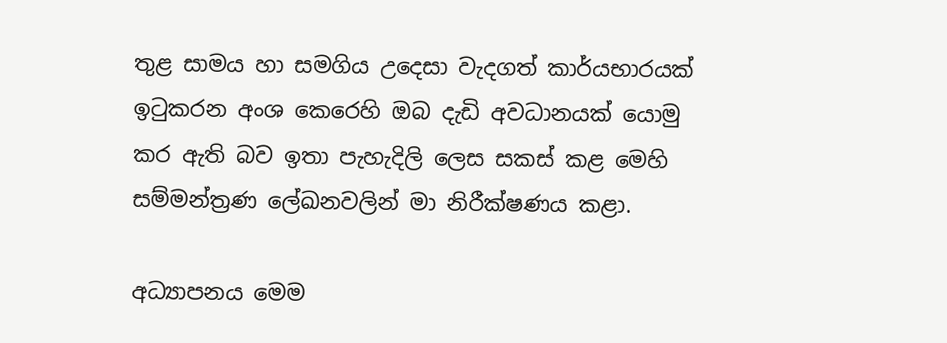තුළ සාමය හා සමගිය උදෙසා වැදගත් කාර්යභාරයක් ඉටුකරන අංශ කෙරෙහි ඔබ දැඩි අවධානයක් යොමු කර ඇති බව ඉතා පැහැදිලි ලෙස සකස් කළ මෙහි සම්මන්ත්‍රණ ලේඛනවලින් මා නිරීක්ෂණය කළා.

අධ්‍යාපනය මෙම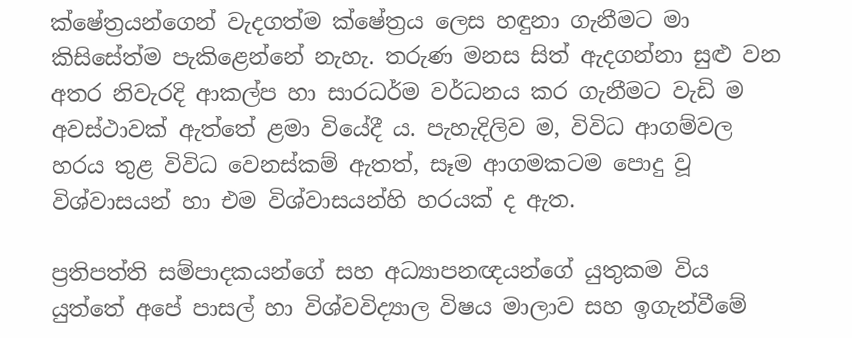ක්ෂේත්‍රයන්ගෙන් වැදගත්ම ක්ෂේත්‍රය ලෙස හඳුනා ගැනීමට මා කිසිසේත්ම පැකිළෙන්නේ නැහැ. තරුණ මනස සිත් ඇදගන්නා සුළු වන අතර නිවැරදි ආකල්ප හා සාරධර්ම වර්ධනය කර ගැනීමට වැඩි ම අවස්ථාවක් ඇත්තේ ළමා වියේදී ය. පැහැදිලිව ම, විවිධ ආගම්වල හරය තුළ විවිධ වෙනස්කම් ඇතත්, සෑම ආගමකටම පොදු වූ විශ්වාසයන් හා එම විශ්වාසයන්හි හරයක් ද ඇත.

ප්‍රතිපත්ති සම්පාදකයන්ගේ සහ අධ්‍යාපනඥයන්ගේ යුතුකම විය යුත්තේ අපේ පාසල් හා විශ්වවිද්‍යාල විෂය මාලාව සහ ඉගැන්වීමේ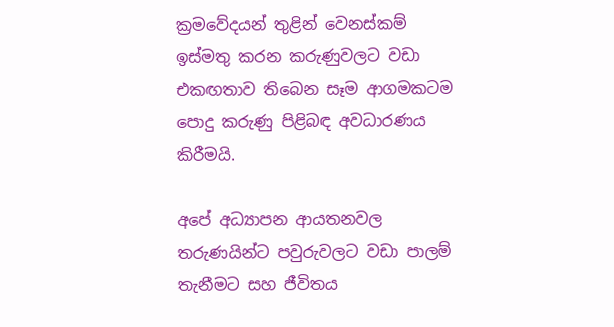ක්‍රමවේදයන් තුළින් වෙනස්කම් ඉස්මතු කරන කරුණුවලට වඩා එකඟතාව තිබෙන සෑම ආගමකටම පොදු කරුණු පිළිබඳ අවධාරණය කිරීමයි.

අපේ අධ්‍යාපන ආයතනවල තරුණයින්ට පවුරුවලට වඩා පාලම් තැනීමට සහ ජීවිතය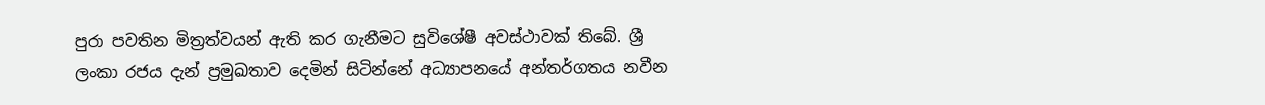පුරා පවතින මිත්‍රත්වයන් ඇති කර ගැනීමට සුවිශේෂී අවස්ථාවක් තිබේ. ශ්‍රී ලංකා රජය දැන් ප්‍රමුඛතාව දෙමින් සිටින්නේ අධ්‍යාපනයේ අන්තර්ගතය නවීන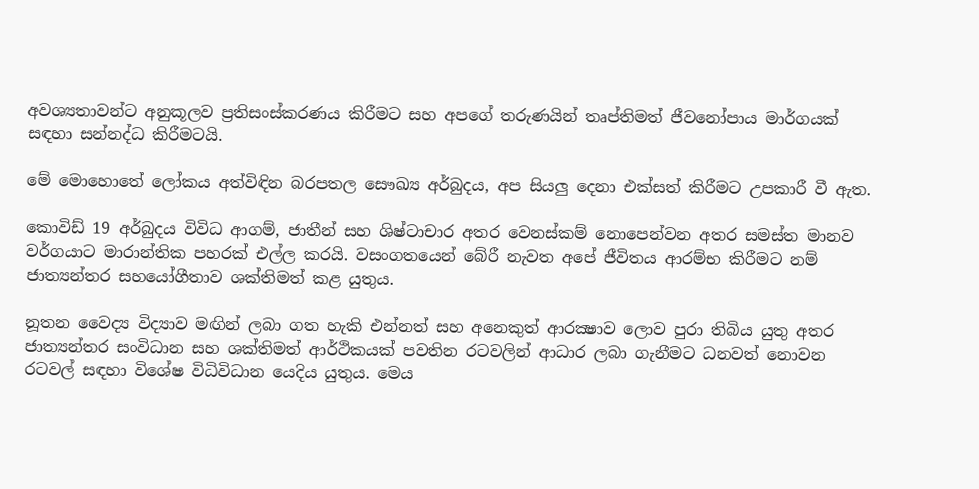අවශ්‍යතාවන්ට අනුකූලව ප්‍රතිසංස්කරණය කිරීමට සහ අපගේ තරුණයින් තෘප්තිමත් ජීවනෝපාය මාර්ගයක් සඳහා සන්නද්ධ කිරීමටයි.

මේ මොහොතේ ලෝකය අත්විඳින බරපතල සෞඛ්‍ය අර්බුදය, අප සියලු දෙනා එක්සත් කිරීමට උපකාරී වී ඇත.

කොවිඩ් 19 අර්බුදය විවිධ ආගම්, ජාතීන් සහ ශිෂ්ටාචාර අතර වෙනස්කම් නොපෙන්වන අතර සමස්ත මානව වර්ගයාට මාරාන්තික පහරක් එල්ල කරයි. වසංගතයෙන් බේරී නැවත අපේ ජීවිතය ආරම්භ කිරීමට නම් ජාත්‍යන්තර සහයෝගීතාව ශක්තිමත් කළ යුතුය.

නූතන වෛද්‍ය විද්‍යාව මඟින් ලබා ගත හැකි එන්නත් සහ අනෙකුත් ආරක්‍ෂාව ලොව පුරා තිබිය යුතු අතර ජාත්‍යන්තර සංවිධාන සහ ශක්තිමත් ආර්ථිකයක් පවතින රටවලින් ආධාර ලබා ගැනීමට ධනවත් නොවන රටවල් සඳහා විශේෂ විධිවිධාන යෙදිය යුතුය. මෙය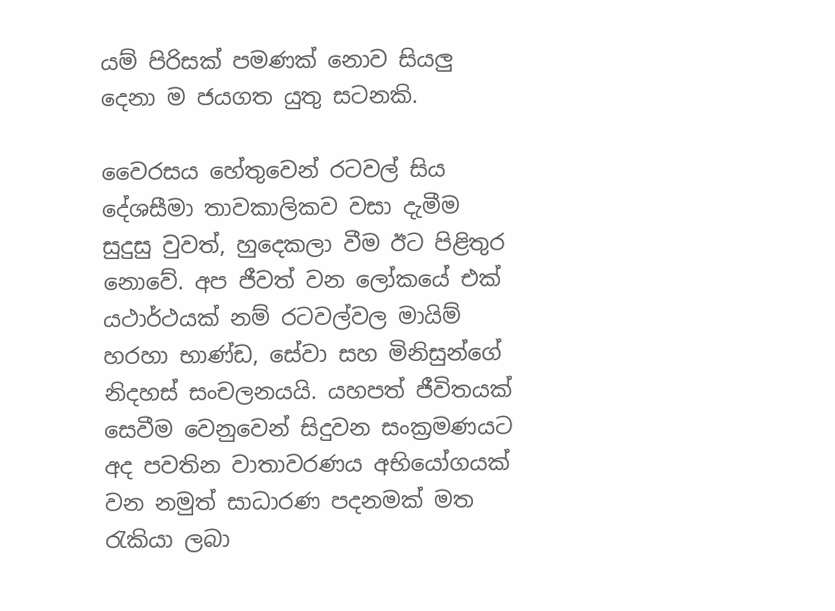යම් පිරිසක් පමණක් නොව සියලු දෙනා ම ජයගත යුතු සටනකි.

වෛරසය හේතුවෙන් රටවල් සිය දේශසීමා තාවකාලිකව වසා දැමීම සුදුසු වුවත්, හුදෙකලා වීම ඊට පිළිතුර නොවේ. අප ජීවත් වන ලෝකයේ එක් යථාර්ථයක් නම් රටවල්වල මායිම් හරහා භාණ්ඩ, සේවා සහ මිනිසුන්ගේ නිදහස් සංචලනයයි. යහපත් ජීවිතයක් සෙවීම වෙනුවෙන් සිදුවන සංක්‍රමණයට අද පවතින වාතාවරණය අභියෝගයක් වන නමුත් සාධාරණ පදනමක් මත රැකියා ලබා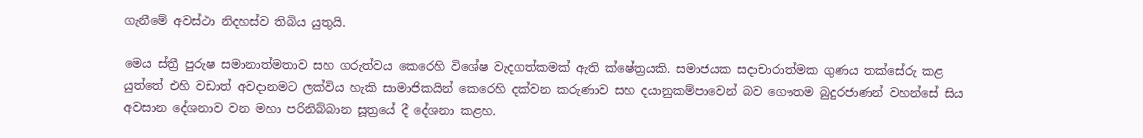ගැනීමේ අවස්ථා නිදහස්ව තිබිය යුතුයි.

මෙය ස්ත්‍රී පුරුෂ සමානාත්මතාව සහ ගරුත්වය කෙරෙහි විශේෂ වැදගත්කමක් ඇති ක්ෂේත්‍රයකි. සමාජයක සදාචාරාත්මක ගුණය තක්සේරු කළ යුත්තේ එහි වඩාත් අවදානමට ලක්විය හැකි සාමාජිකයින් කෙරෙහි දක්වන කරුණාව සහ දයානුකම්පාවෙන් බව ගෞතම බුදුරජාණන් වහන්සේ සිය අවසාන දේශනාව වන මහා පරිනිබ්බාන සූත්‍රයේ දී දේශනා කළහ.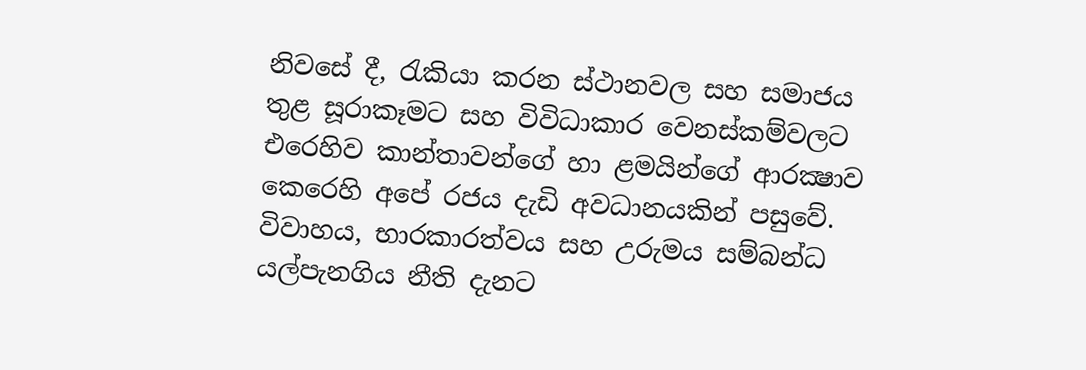නිවසේ දී, රැකියා කරන ස්ථානවල සහ සමාජය තුළ සූරාකෑමට සහ විවිධාකාර වෙනස්කම්වලට එරෙහිව කාන්තාවන්ගේ හා ළමයින්ගේ ආරක්‍ෂාව කෙරෙහි අපේ රජය දැඩි අවධානයකින් පසුවේ. විවාහය, භාරකාරත්වය සහ උරුමය සම්බන්ධ යල්පැනගිය නීති දැනට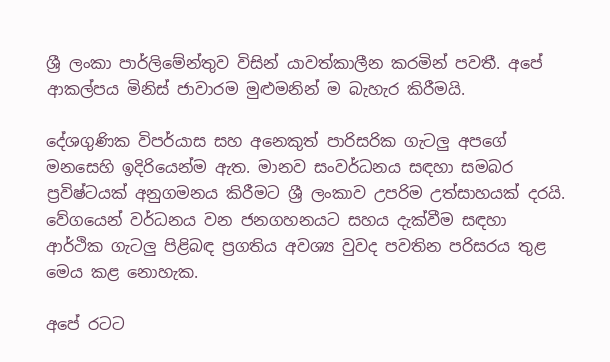ශ්‍රී ලංකා පාර්ලිමේන්තුව විසින් යාවත්කාලීන කරමින් පවතී. අපේ ආකල්පය මිනිස් ජාවාරම මුළුමනින් ම බැහැර කිරීමයි.

දේශගුණික විපර්යාස සහ අනෙකුත් පාරිසරික ගැටලු අපගේ මනසෙහි ඉදිරියෙන්ම ඇත. මානව සංවර්ධනය සඳහා සමබර ප්‍රවිෂ්ටයක් අනුගමනය කිරීමට ශ්‍රී ලංකාව උපරිම උත්සාහයක් දරයි. වේගයෙන් වර්ධනය වන ජනගහනයට සහය දැක්වීම සඳහා ආර්ථික ගැටලු පිළිබඳ ප්‍රගතිය අවශ්‍ය වුවද පවතින පරිසරය තුළ මෙය කළ නොහැක.

අපේ රටට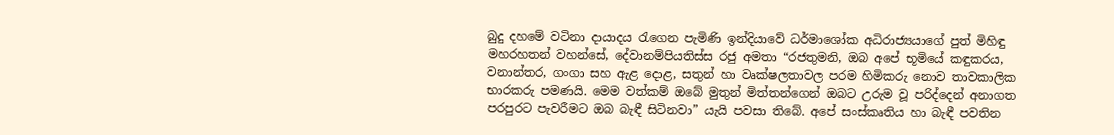බුදු දහමේ වටිනා දායාදය රැගෙන පැමිණි ඉන්දියාවේ ධර්මාශෝක අධිරාජ්‍යයාගේ පුත් මිහිඳු මහරහතන් වහන්සේ, දේවානම්පියතිස්ස රජු අමතා “රජතුමනි, ඔබ අපේ භූමියේ කඳුකරය, වනාන්තර, ගංගා සහ ඇළ දොළ, සතුන් හා වෘක්ෂලතාවල පරම හිමිකරු නොව තාවකාලික භාරකරු පමණයි. මෙම වත්කම් ඔබේ මුතුන් මිත්තන්ගෙන් ඔබට උරුම වූ පරිද්දෙන් අනාගත පරපුරට පැවරීමට ඔබ බැඳී සිටිනවා” යැයි පවසා තිබේ. අපේ සංස්කෘතිය හා බැඳී පවතින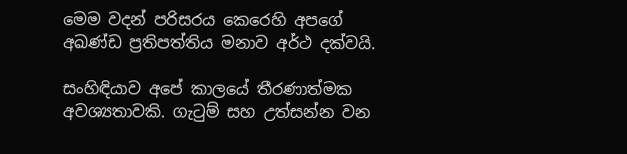මෙම වදන් පරිසරය කෙරෙහි අපගේ අඛණ්ඩ ප්‍රතිපත්තිය මනාව අර්ථ දක්වයි.

සංහිඳියාව අපේ කාලයේ තීරණාත්මක අවශ්‍යතාවකි. ගැටුම් සහ උත්සන්න වන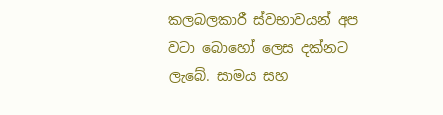කලබලකාරී ස්වභාවයන් අප වටා බොහෝ ලෙස දක්නට ලැබේ. සාමය සහ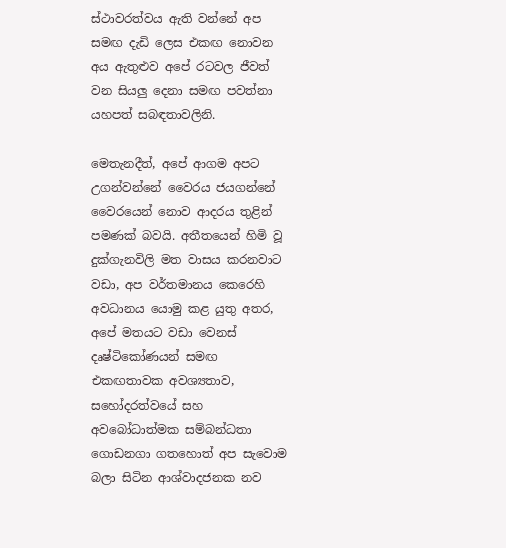ස්ථාවරත්වය ඇති වන්නේ අප සමඟ දැඩි ලෙස එකඟ නොවන අය ඇතුළුව අපේ රටවල ජීවත් වන සියලු දෙනා සමඟ පවත්නා යහපත් සබඳතාවලිනි.

මෙතැනදීත්, අපේ ආගම අපට උගන්වන්නේ වෛරය ජයගන්නේ වෛරයෙන් නොව ආදරය තුළින් පමණක් බවයි. අතීතයෙන් හිමි වූ දුක්ගැනවිලි මත වාසය කරනවාට වඩා, අප වර්තමානය කෙරෙහි අවධානය යොමු කළ යුතු අතර, අපේ මතයට වඩා වෙනස් දෘෂ්ටිකෝණයන් සමඟ එකඟතාවක අවශ්‍යතාව, සහෝදරත්වයේ සහ අවබෝධාත්මක සම්බන්ධතා ගොඩනගා ගතහොත් අප සැවොම බලා සිටින ආශ්වාදජනක නව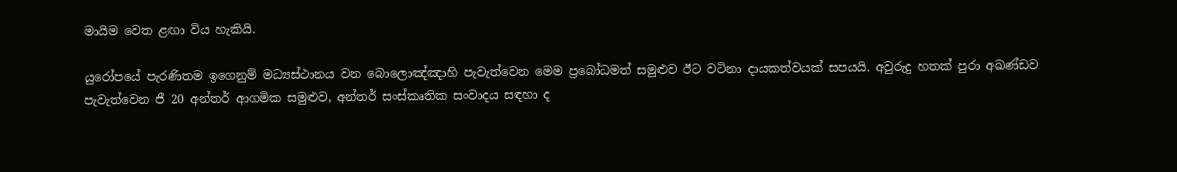මායිම වෙත ළඟා විය හැකියි.

යුරෝපයේ පැරණිතම ඉගෙනුම් මධ්‍යස්ථානය වන බොලොඤ්ඤාහි පැවැත්වෙන මෙම ප්‍රබෝධමත් සමුළුව ඊට වටිනා දායකත්වයක් සපයයි. අවුරුදු හතක් පුරා අඛණ්ඩව පැවැත්වෙන ජී 20 අන්තර් ආගමික සමුළුව, අන්තර් සංස්කෘතික සංවාදය සඳහා ද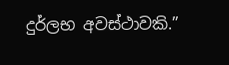දුර්ලභ අවස්ථාවකි.”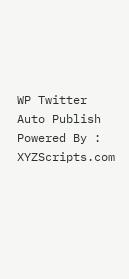WP Twitter Auto Publish Powered By : XYZScripts.com